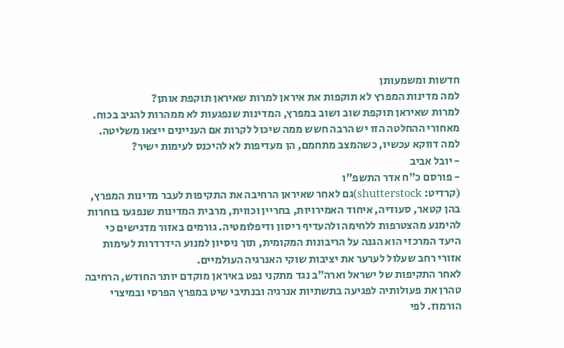חדשות ומשמעותן
למה מדינות המפרץ לא תוקפות את איראן למרות שאיראן תוקפת אותן?
למרות שאיראן תוקפת שוב ושוב במפרץ, המדינות שנפגעות לא ממהרות להגיב בכוח. מאחורי ההחלטה הזו יש הרבה חשש ממה שיכול לקרות אם העניינים ייצאו משליטה. למה דווקא עכשיו, כשהמצב מתחמם, הן מעדיפות לא להיכנס לעימות ישיר?
- יובל אביב
- פורסם כ"ח אדר התשפ"ו
(קרדיט: shutterstock)גם לאחר שאיראן הרחיבה את התקיפות לעבר מדינות המפרץ, בהן קטאר, סעודיה, איחוד האמירויות, בחריין וכווית, מרבית המדינות שנפגעו בוחרות להימנע מהצטרפות ללחימה ולהעדיף ריסון ודיפלומטיה. גורמים באזור מדגישים כי היעד המרכזי הוא הגנה על הריבונות המקומית, תוך ניסיון למנוע הידרדרות לעימות אזורי רחב שעלול לערער את יציבות שוקי האנרגיה העולמיים.
לאחר התקיפות של ישראל וארה״ב נגד מתקני נפט באיראן מוקדם יותר החודש, הרחיבה טהרן את פעולותיה לפגיעה בתשתיות אנרגיה ובנתיבי שיט במפרץ הפרסי ובמיצרי הורמוז. לפי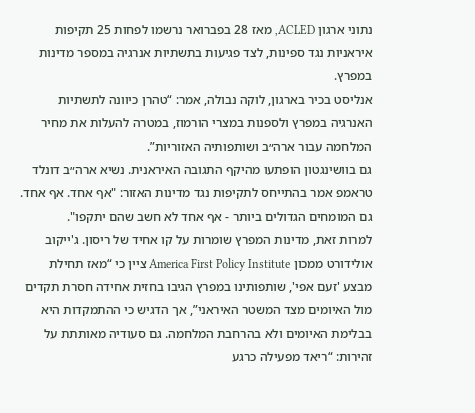נתוני ארגון ACLED, מאז 28 בפברואר נרשמו לפחות 25 תקיפות איראניות נגד ספינות, לצד פגיעות בתשתיות אנרגיה במספר מדינות במפרץ.
אנליסט בכיר בארגון, לוקה נבולה, אמר: “טהרן כיוונה לתשתיות האנרגיה במפרץ ולספנות במצרי הורמוז, במטרה להעלות את מחיר המלחמה עבור ארה״ב ושותפותיה האזוריות”.
גם בוושינגטון הופתעו מהיקף התגובה האיראנית. נשיא ארה״ב דונלד טראמפ אמר בהתייחס לתקיפות נגד מדינות האזור: "אף אחד. אף אחד. גם המומחים הגדולים ביותר - אף אחד לא חשב שהם יתקפו".
למרות זאת, מדינות המפרץ שומרות על קו אחיד של ריסון. ג'ייקוב אולידורט ממכון America First Policy Institute ציין כי “מאז תחילת מבצע 'זעם אפי', שותפותינו במפרץ הגיבו בחזית אחידה חסרת תקדים מול האיומים מצד המשטר האיראני”, אך הדגיש כי ההתמקדות היא בבלימת האיומים ולא בהרחבת המלחמה. גם סעודיה מאותתת על זהירות: “ריאד מפעילה כרגע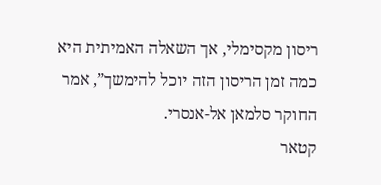ריסון מקסימלי, אך השאלה האמיתית היא כמה זמן הריסון הזה יוכל להימשך”, אמר החוקר סלמאן אל-אנסרי.
קטאר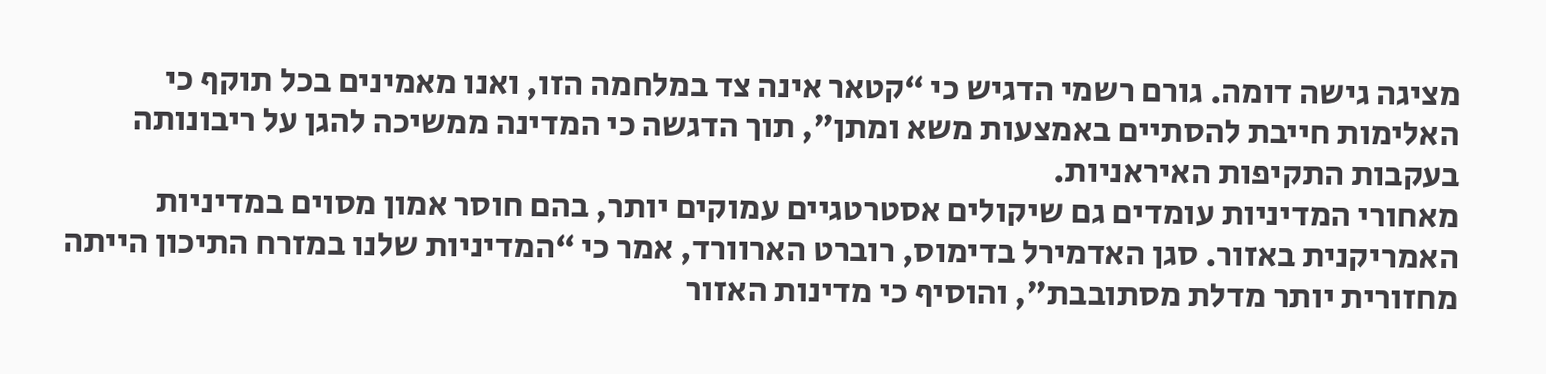מציגה גישה דומה. גורם רשמי הדגיש כי “קטאר אינה צד במלחמה הזו, ואנו מאמינים בכל תוקף כי האלימות חייבת להסתיים באמצעות משא ומתן”, תוך הדגשה כי המדינה ממשיכה להגן על ריבונותה בעקבות התקיפות האיראניות.
מאחורי המדיניות עומדים גם שיקולים אסטרטגיים עמוקים יותר, בהם חוסר אמון מסוים במדיניות האמריקנית באזור. סגן האדמירל בדימוס, רוברט הארוורד, אמר כי “המדיניות שלנו במזרח התיכון הייתה מחזורית יותר מדלת מסתובבת”, והוסיף כי מדינות האזור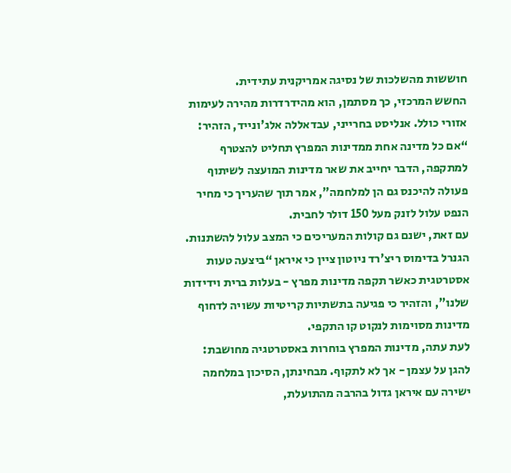חוששות מהשלכות של נסיגה אמריקנית עתידית.
החשש המרכזי, כך מסתמן, הוא מהידרדרות מהירה לעימות אזורי כולל. אנליסט בחרייני, עבדאללה אלג'ונייד, הזהיר: “אם כל מדינה אחת ממדינות המפרץ תחליט להצטרף למתקפה, הדבר יחייב את שאר מדינות המועצה לשיתוף פעולה להיכנס גם הן למלחמה”, אמר תוך שהעריך כי מחיר הנפט עלול לזנק מעל 150 דולר לחבית.
עם זאת, ישנם גם קולות המעריכים כי המצב עלול להשתנות. הגנרל בדימוס ריצ'רד ניוטון ציין כי איראן “ביצעה טעות אסטרטגית כאשר תקפה מדינות מפרץ - בעלות ברית וידידות שלנו”, והזהיר כי פגיעה בתשתיות קריטיות עשויה לדחוף מדינות מסוימות לנקוט קו התקפי.
לעת עתה, מדינות המפרץ בוחרות באסטרטגיה מחושבת: להגן על עצמן - אך לא לתקוף. מבחינתן, הסיכון במלחמה ישירה עם איראן גדול בהרבה מהתועלת,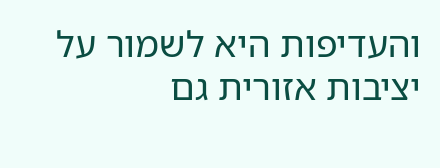והעדיפות היא לשמור על יציבות אזורית גם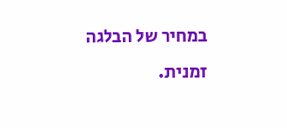במחיר של הבלגה זמנית.